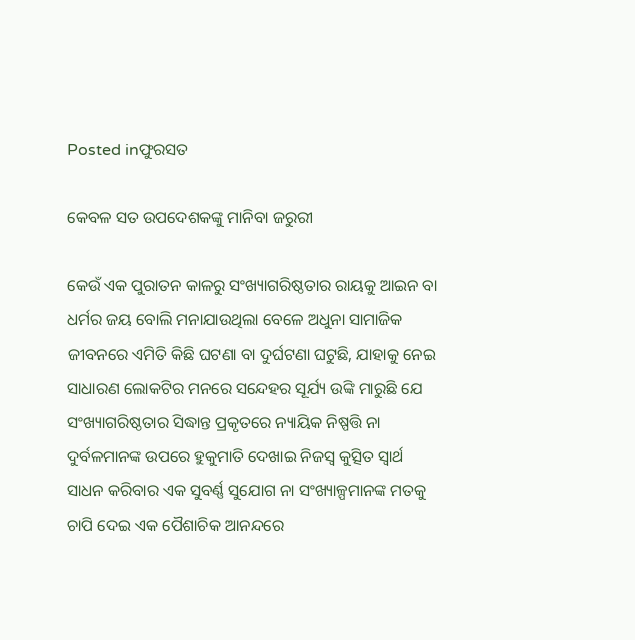Posted inଫୁରସତ

କେବଳ ସତ ଉପଦେଶକଙ୍କୁ ମାନିବା ଜରୁରୀ

କେଉଁ ଏକ ପୁରାତନ କାଳରୁ ସଂଖ୍ୟାଗରିଷ୍ଠତାର ରାୟକୁ ଆଇନ ବା ଧର୍ମର ଜୟ ବୋଲି ମନାଯାଉଥିଲା ବେଳେ ଅଧୁନା ସାମାଜିକ ଜୀବନରେ ଏମିତି କିଛି ଘଟଣା ବା ଦୁର୍ଘଟଣା ଘଟୁଛି, ଯାହାକୁ ନେଇ ସାଧାରଣ ଲୋକଟିର ମନରେ ସନ୍ଦେହର ସୂର୍ଯ୍ୟ ଉଙ୍କି ମାରୁଛି ଯେ ସଂଖ୍ୟାଗରିଷ୍ଠତାର ସିଦ୍ଧାନ୍ତ ପ୍ରକୃତରେ ନ୍ୟାୟିକ ନିଷ୍ପତ୍ତି ନା ଦୁର୍ବଳମାନଙ୍କ ଉପରେ ହୁକୁମାତି ଦେଖାଇ ନିଜସ୍ବ କୁତ୍ସିତ ସ୍ବାର୍ଥ ସାଧନ କରିବାର ଏକ ସୁବର୍ଣ୍ଣ ସୁଯୋଗ ନା ସଂଖ୍ୟାଳ୍ପମାନଙ୍କ ମତକୁ ଚାପି ଦେଇ ଏକ ପୈଶାଚିକ ଆନନ୍ଦରେ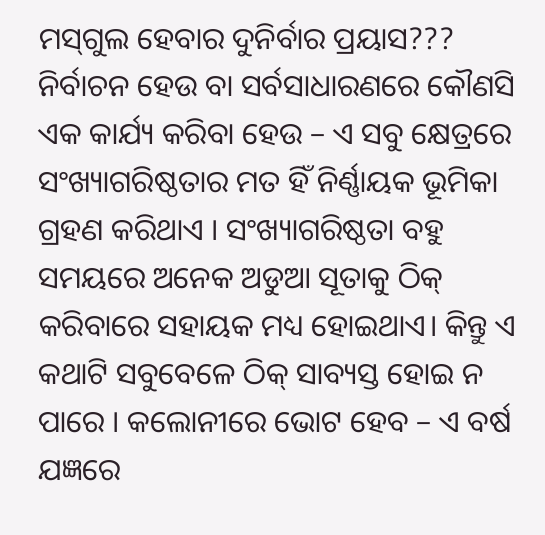ମସ୍‌ଗୁଲ ହେବାର ଦୁନିର୍ବାର ପ୍ରୟାସ??? ନିର୍ବାଚନ ହେଉ ବା ସର୍ବସାଧାରଣରେ କୌଣସି ଏକ କାର୍ଯ୍ୟ କରିବା ହେଉ – ଏ ସବୁ କ୍ଷେତ୍ରରେ ସଂଖ୍ୟାଗରିଷ୍ଠତାର ମତ ହିଁ ନିର୍ଣ୍ଣାୟକ ଭୂମିକା ଗ୍ରହଣ କରିଥାଏ । ସଂଖ୍ୟାଗରିଷ୍ଠତା ବହୁ ସମୟରେ ଅନେକ ଅଡୁଆ ସୂତାକୁ ଠିକ୍‌ କରିବାରେ ସହାୟକ ମଧ୍ୟ ହୋଇଥାଏ। କିନ୍ତୁ ଏ କଥାଟି ସବୁବେଳେ ଠିକ୍‌ ସାବ୍ୟସ୍ତ ହୋଇ ନ ପାରେ । କଲୋନୀରେ ଭୋଟ ହେବ – ଏ ବର୍ଷ ଯଜ୍ଞରେ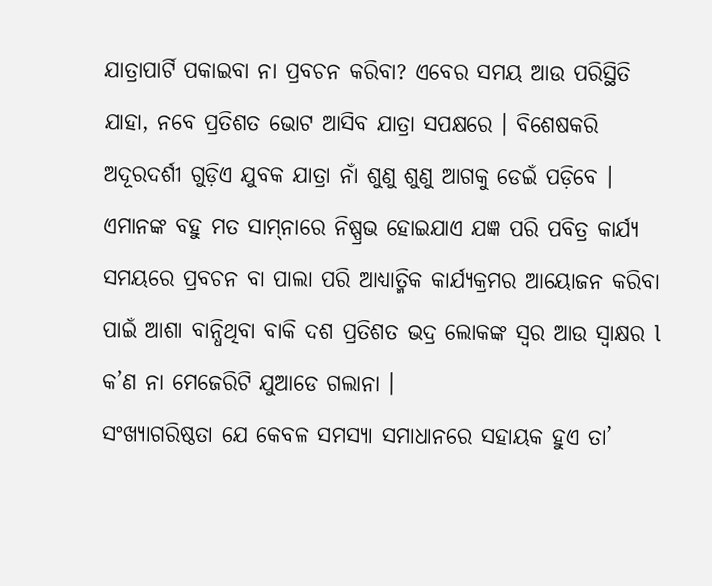ଯାତ୍ରାପାର୍ଟି ପକାଇବା ନା ପ୍ରବଚନ କରିବା? ଏବେର ସମୟ ଆଉ ପରିସ୍ଥିତି ଯାହା, ନବେ ପ୍ରତିଶତ ଭୋଟ ଆସିବ ଯାତ୍ରା ସପକ୍ଷରେ । ବିଶେଷକରି
ଅଦୂରଦର୍ଶୀ ଗୁଡ଼ିଏ ଯୁବକ ଯାତ୍ରା ନାଁ ଶୁଣୁ ଶୁଣୁ ଆଗକୁ ଡେଇଁ ପଡ଼ିବେ । ଏମାନଙ୍କ ବହୁ ମତ ସାମ୍‌ନାରେ ନିଷ୍ପ୍ରଭ ହୋଇଯାଏ ଯଜ୍ଞ ପରି ପବିତ୍ର କାର୍ଯ୍ୟ ସମୟରେ ପ୍ରବଚନ ବା ପାଲା ପରି ଆଧ୍ୟାତ୍ମିକ କାର୍ଯ୍ୟକ୍ରମର ଆୟୋଜନ କରିବା ପାଇଁ ଆଶା ବାନ୍ଧିଥିବା ବାକି ଦଶ ପ୍ରତିଶତ ଭଦ୍ର ଲୋକଙ୍କ ସ୍ବର ଆଉ ସ୍ବାକ୍ଷର l କ’ଣ ନା ମେଜେରିଟି ଯୁଆଡେ ଗଲାନା ।
ସଂଖ୍ୟାଗରିଷ୍ଠତା ଯେ କେବଳ ସମସ୍ୟା ସମାଧାନରେ ସହାୟକ ହୁଏ ତା’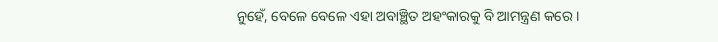ନୁହେଁ, ବେଳେ ବେଳେ ଏହା ଅବାଞ୍ଛିତ ଅହଂକାରକୁ ବି ଆମନ୍ତ୍ରଣ କରେ ।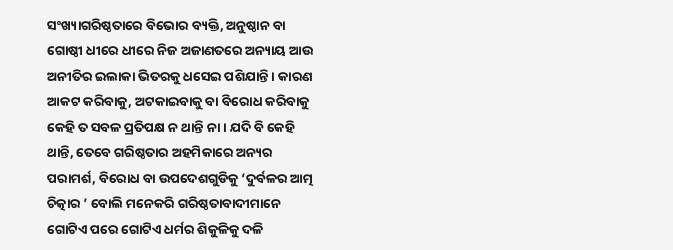ସଂଖ୍ୟାଗରିଷ୍ଠତାରେ ବିଭୋର ବ୍ୟକ୍ତି, ଅନୁଷ୍ଠାନ ବା ଗୋଷ୍ଠୀ ଧୀରେ ଧୀରେ ନିଜ ଅଜାଣତରେ ଅନ୍ୟାୟ ଆଉ ଅନୀତିର ଇଲାକା ଭିତରକୁ ଧସେଇ ପଶିଯାନ୍ତି । କାରଣ ଆକଟ କରିବାକୁ, ଅଟକାଇବାକୁ ବା ବିରୋଧ କରିବାକୁ କେହି ତ ସବଳ ପ୍ରତିପକ୍ଷ ନ ଥାନ୍ତି ନା । ଯଦି ବି କେହି ଥାନ୍ତି, ତେବେ ଗରିଷ୍ଠତାର ଅହମିକାରେ ଅନ୍ୟର ପରାମର୍ଶ, ବିରୋଧ ବା ଉପଦେଶଗୁଡିକୁ ‘ଦୁର୍ବଳର ଆତ୍ମ ଚିତ୍କାର ’ ବୋଲି ମନେକରି ଗରିଷ୍ଠତାବାଦୀମାନେ ଗୋଟିଏ ପରେ ଗୋଟିଏ ଧର୍ମର ଶିକୁଳିକୁ ଦଳି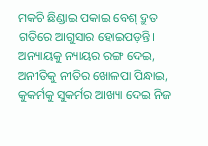ମକଚି ଛିଣ୍ଡାଇ ପକାଇ ବେଶ୍‌ ଦ୍ରୁତ ଗତିରେ ଆଗୁସାର ହୋଇପଡ଼ନ୍ତି। ଅନ୍ୟାୟକୁ ନ୍ୟାୟର ରଙ୍ଗ ଦେଇ, ଅନୀତିକୁ ନୀତିର ଖୋଳପା ପିନ୍ଧାଇ, କୁକର୍ମକୁ ସୁକର୍ମର ଆଖ୍ୟା ଦେଇ ନିଜ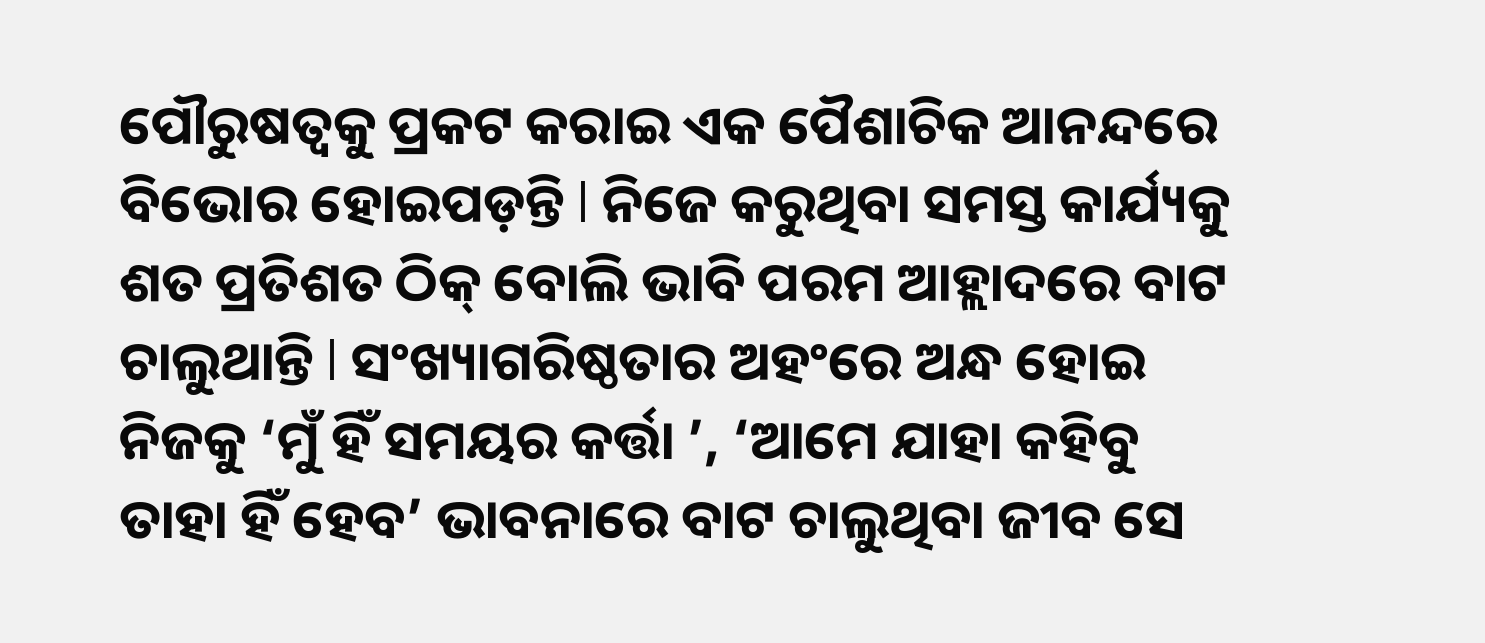ପୌରୁଷତ୍ୱକୁ ପ୍ରକଟ କରାଇ ଏକ ପୈଶାଚିକ ଆନନ୍ଦରେ ବିଭୋର ହୋଇପଡ଼ନ୍ତି l ନିଜେ କରୁଥିବା ସମସ୍ତ କାର୍ଯ୍ୟକୁ ଶତ ପ୍ରତିଶତ ଠିକ୍‌ ବୋଲି ଭାବି ପରମ ଆହ୍ଲାଦରେ ବାଟ ଚାଲୁଥାନ୍ତି l ସଂଖ୍ୟାଗରିଷ୍ଠତାର ଅହଂରେ ଅନ୍ଧ ହୋଇ ନିଜକୁ ‘ମୁଁ ହିଁ ସମୟର କର୍ତ୍ତା ’, ‘ଆମେ ଯାହା କହିବୁ ତାହା ହିଁ ହେବ’ ଭାବନାରେ ବାଟ ଚାଲୁଥିବା ଜୀବ ସେ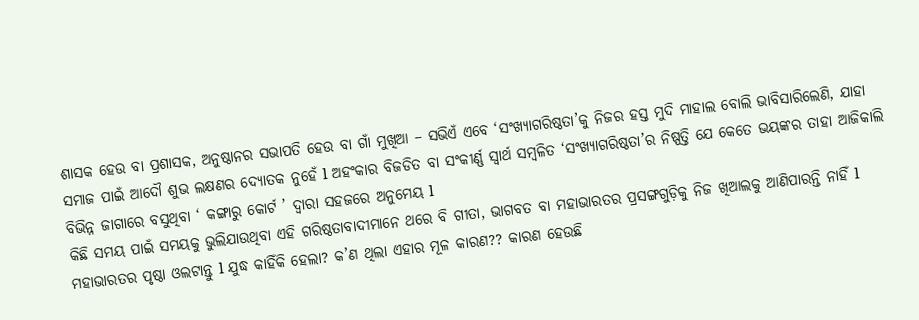ଶାସକ ହେଉ ବା ପ୍ରଶାସକ, ଅନୁଷ୍ଠାନର ସଭାପତି ହେଉ ବା ଗାଁ ମୁଖିଆ – ସଭିଏଁ ଏବେ ‘ସଂଖ୍ୟାଗରିଷ୍ଠତା’କୁ ନିଜର ହସ୍ତ ମୁଦି ମାହାଲ ବୋଲି ଭାବିସାରିଲେଣି, ଯାହା ସମାଜ ପାଇଁ ଆଦୌ ଶୁଭ ଲକ୍ଷଣର ଦ୍ୟୋତକ ନୁହେଁ l ଅହଂକାର ବିଜଡିତ ବା ସଂକୀର୍ଣ୍ଣ ସ୍ବାର୍ଥ ସମ୍ବଳିତ ‘ସଂଖ୍ୟାଗରିଷ୍ଠତା’ର ନିଷ୍ପତ୍ତି ଯେ କେତେ ଭୟଙ୍କର ତାହା ଆଜିକାଲି ବିଭିନ୍ନ ଜାଗାରେ ବସୁଥିବା ‘ କଙ୍ଗାରୁ କୋର୍ଟ ’ ଦ୍ୱାରା ସହଜରେ ଅନୁମେୟ l
କିଛି ସମୟ ପାଇଁ ସମୟକୁ ଭୁଲିଯାଉଥିବା ଏହି ଗରିଷ୍ଠତାବାଦୀମାନେ ଥରେ ବି ଗୀତା, ଭାଗବତ ବା ମହାଭାରତର ପ୍ରସଙ୍ଗଗୁଡ଼ିକୁ ନିଜ ଖିଆଲକୁ ଆଣିପାରନ୍ତି ନାହିଁ l ମହାଭାରତର ପୃଷ୍ଠା ଓଲଟାନ୍ତୁ l ଯୁଦ୍ଧ କାହିଁକି ହେଲା? କ’ଣ ଥିଲା ଏହାର ମୂଳ କାରଣ?? କାରଣ ହେଉଛି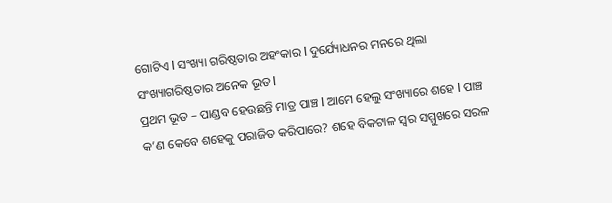ଗୋଟିଏ l ସଂଖ୍ୟା ଗରିଷ୍ଠତାର ଅହଂକାର l ଦୁର୍ଯ୍ୟୋଧନର ମନରେ ଥିଲା ସଂଖ୍ୟାଗରିଷ୍ଠତାର ଅନେକ ଭୂତ l
ପ୍ରଥମ ଭୂତ – ପାଣ୍ଡବ ହେଉଛନ୍ତି ମାତ୍ର ପାଞ୍ଚ l ଆମେ ହେଲୁ ସଂଖ୍ୟାରେ ଶହେ l ପାଞ୍ଚ କ’ଣ କେବେ ଶହେକୁ ପରାଜିତ କରିପାରେ? ଶହେ ବିକଟାଳ ସ୍ବର ସମ୍ମୁଖରେ ସରଳ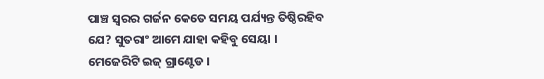ପାଞ୍ଚ ସ୍ବରର ଗର୍ଜନ କେତେ ସମୟ ପର୍ଯ୍ୟନ୍ତ ତିଷ୍ଠିରହିବ ଯେ? ସୁତରାଂ ଆମେ ଯାହା କହିବୁ ସେୟା । ମେଜେରିଟି ଇଜ୍‌ ଗ୍ରାଣ୍ଟେଡ ।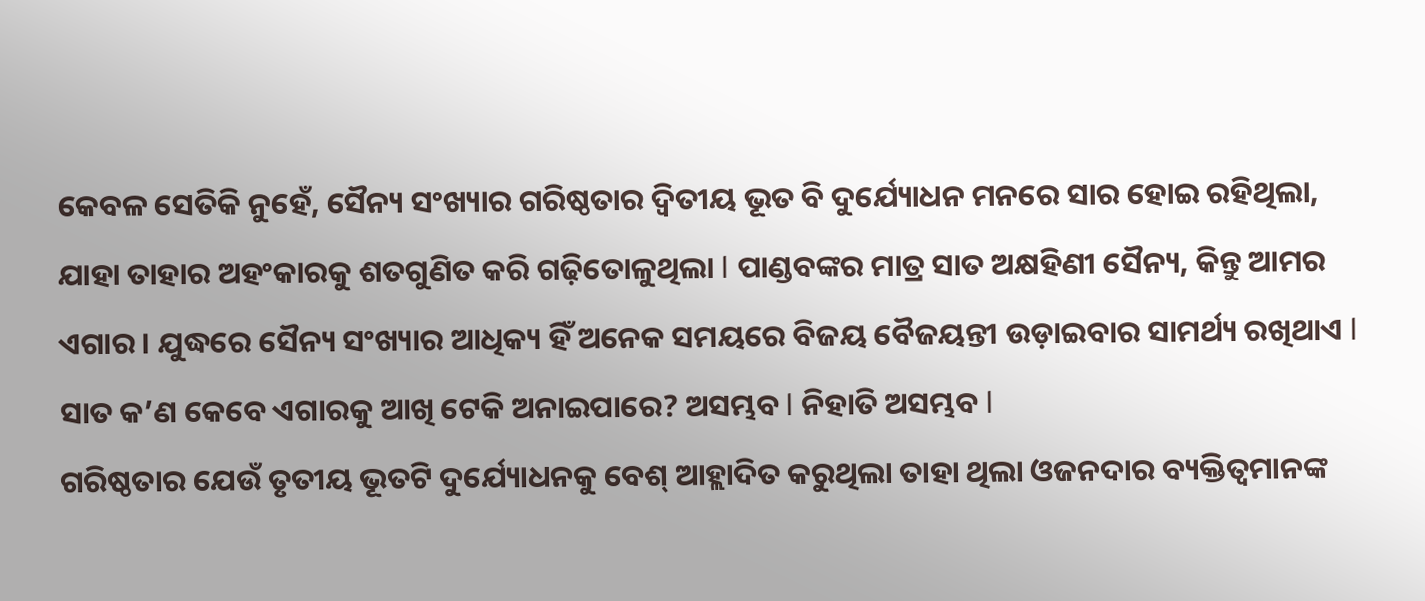କେବଳ ସେତିକି ନୁହେଁ, ସୈନ୍ୟ ସଂଖ୍ୟାର ଗରିଷ୍ଠତାର ଦ୍ୱିତୀୟ ଭୂତ ବି ଦୁର୍ଯ୍ୟୋଧନ ମନରେ ସାର ହୋଇ ରହିଥିଲା, ଯାହା ତାହାର ଅହଂକାରକୁ ଶତଗୁଣିତ କରି ଗଢ଼ିତୋଳୁଥିଲା l ପାଣ୍ଡବଙ୍କର ମାତ୍ର ସାତ ଅକ୍ଷହିଣୀ ସୈନ୍ୟ, କିନ୍ତୁ ଆମର ଏଗାର । ଯୁଦ୍ଧରେ ସୈନ୍ୟ ସଂଖ୍ୟାର ଆଧିକ୍ୟ ହିଁ ଅନେକ ସମୟରେ ବିଜୟ ବୈଜୟନ୍ତୀ ଉଡ଼ାଇବାର ସାମର୍ଥ୍ୟ ରଖିଥାଏ l ସାତ କ’ଣ କେବେ ଏଗାରକୁ ଆଖି ଟେକି ଅନାଇପାରେ? ଅସମ୍ଭବ l ନିହାତି ଅସମ୍ଭବ l
ଗରିଷ୍ଠତାର ଯେଉଁ ତୃତୀୟ ଭୂତଟି ଦୁର୍ଯ୍ୟୋଧନକୁ ବେଶ୍‌ ଆହ୍ଲାଦିତ କରୁଥିଲା ତାହା ଥିଲା ଓଜନଦାର ବ୍ୟକ୍ତିତ୍ୱମାନଙ୍କ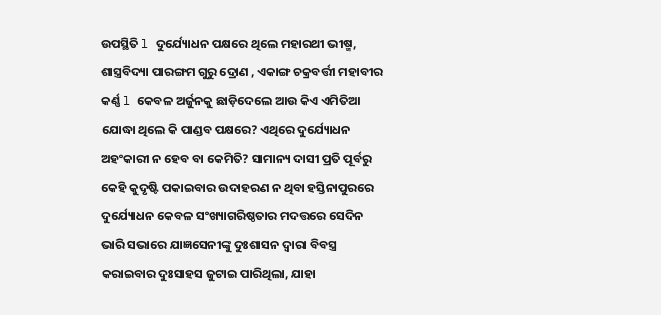ଉପସ୍ଥିତି l ଦୁର୍ଯ୍ୟୋଧନ ପକ୍ଷରେ ଥିଲେ ମହାରଥୀ ଭୀଷ୍ମ, ଶାସ୍ତ୍ରବିଦ୍ୟା ପାରଙ୍ଗମ ଗୁରୁ ଦ୍ରୋଣ , ଏକାଙ୍ଗ ଚକ୍ରବର୍ତ୍ତୀ ମହାବୀର କର୍ଣ୍ଣ l କେବଳ ଅର୍ଜୁନକୁ ଛାଡ଼ିଦେଲେ ଆଉ କିଏ ଏମିତିଆ ଯୋଦ୍ଧା ଥିଲେ କି ପାଣ୍ଡବ ପକ୍ଷରେ? ଏଥିରେ ଦୁର୍ଯ୍ୟୋଧନ ଅହଂକାରୀ ନ ହେବ ବା କେମିତି? ସାମାନ୍ୟ ଦାସୀ ପ୍ରତି ପୂର୍ବରୁ କେହି କୁଦୃଷ୍ଟି ପକାଇବାର ଉଦାହରଣ ନ ଥିବା ହସ୍ତିନାପୁରରେ ଦୁର୍ଯ୍ୟୋଧନ କେବଳ ସଂଖ୍ୟାଗରିଷ୍ଠତାର ମଦତ୍ତରେ ସେଦିନ ଭାରି ସଭାରେ ଯାଜ୍ଞସେନୀଙ୍କୁ ଦୁଃଶାସନ ଦ୍ୱାରା ବିବସ୍ତ୍ର କରାଇବାର ଦୁଃସାହସ ଜୁଟାଇ ପାରିଥିଲା, ଯାହା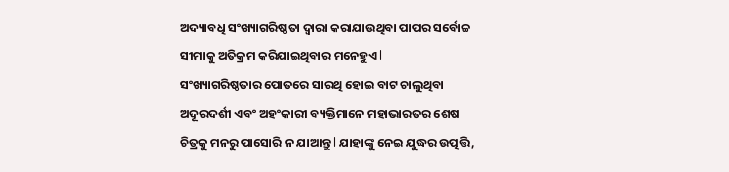ଅଦ୍ୟାବଧି ସଂଖ୍ୟାଗରିଷ୍ଠତା ଦ୍ୱାରା କରାଯାଉଥିବା ପାପର ସର୍ବୋଚ୍ଚ ସୀମାକୁ ଅତିକ୍ରମ କରିଯାଇଥିବାର ମନେହୁଏ l
ସଂଖ୍ୟାଗରିଷ୍ଠତାର ପୋତରେ ସାରଥି ହୋଇ ବାଟ ଚାଲୁଥିବା ଅଦୂରଦର୍ଶୀ ଏବଂ ଅହଂକାରୀ ବ୍ୟକ୍ତିମାନେ ମହାଭାରତର ଶେଷ ଚିତ୍ରକୁ ମନରୁ ପାସୋରି ନ ଯାଆନ୍ତୁ l ଯାହାଙ୍କୁ ନେଇ ଯୁଦ୍ଧର ଉତ୍ପତ୍ତି,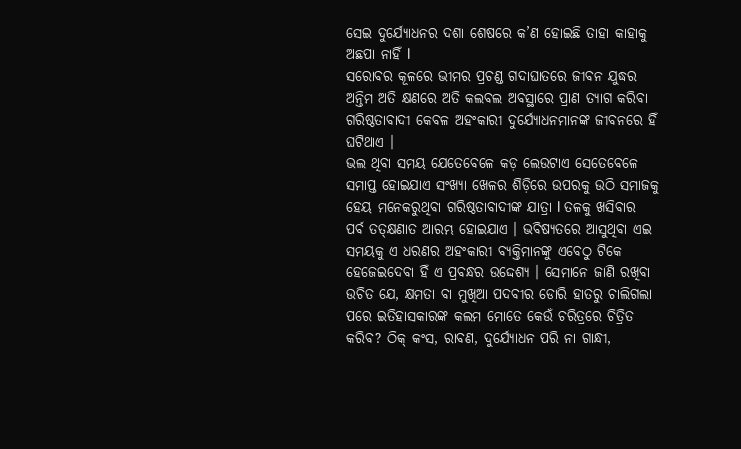ସେଇ ଦୁର୍ଯ୍ୟୋଧନର ଦଶା ଶେଷରେ କ’ଣ ହୋଇଛି ତାହା କାହାକୁ ଅଛପା ନାହିଁ l
ସରୋବର କୂଳରେ ଭୀମର ପ୍ରଚଣ୍ଡ ଗଦାଘାତରେ ଜୀବନ ଯୁଦ୍ଧର ଅନ୍ତିମ ଅତି କ୍ଷଣରେ ଅତି କଲବଲ ଅବସ୍ଥାରେ ପ୍ରାଣ ତ୍ୟାଗ କରିବା ଗରିଷ୍ଠତାବାଦୀ କେବଳ ଅହଂକାରୀ ଦୁର୍ଯ୍ୟୋଧନମାନଙ୍କ ଜୀବନରେ ହିଁ ଘଟିଥାଏ ।
ଭଲ ଥିବା ସମୟ ଯେତେବେଳେ କଡ଼ ଲେଉଟାଏ ସେତେବେଳେ ସମାପ୍ତ ହୋଇଯାଏ ସଂଖ୍ୟା ଖେଳର ଶିଡ଼ିରେ ଉପରକୁ ଉଠି ସମାଜକୁ ହେୟ ମନେକରୁଥିବା ଗରିଷ୍ଠତାବାଦୀଙ୍କ ଯାତ୍ରା l ତଳକୁ ଖସିବାର ପର୍ବ ତତ୍‌କ୍ଷଣାତ ଆରମ୍ଭ ହୋଇଯାଏ । ଭବିଷ୍ୟତରେ ଆସୁଥିବା ଏଇ ସମୟକୁ ଏ ଧରଣର ଅହଂକାରୀ ବ୍ୟକ୍ତିମାନଙ୍କୁ ଏବେଠୁ ଟିକେ ହେଜେଇଦେବା ହିଁ ଏ ପ୍ରବନ୍ଧର ଉଦ୍ଦେଶ୍ୟ । ସେମାନେ ଜାଣି ରଖିବା ଉଚିତ ଯେ, କ୍ଷମତା ବା ମୁଖିଆ ପଦବୀର ଡୋରି ହାତରୁ ଚାଲିଗଲା ପରେ ଇତିହାସକାରଙ୍କ କଲମ ମୋତେ କେଉଁ ଚରିତ୍ରରେ ଚିତ୍ରିତ କରିବ? ଠିକ୍‌ କଂସ, ରାବଣ, ଦୁର୍ଯ୍ୟୋଧନ ପରି ନା ଗାନ୍ଧୀ,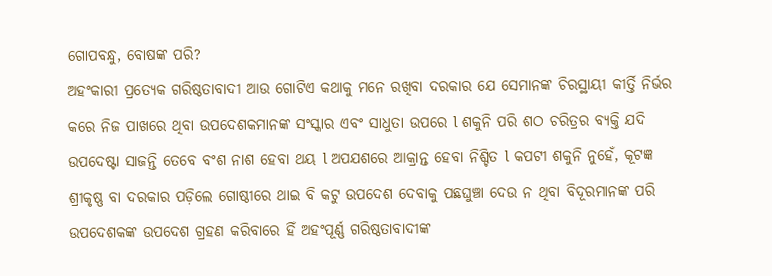ଗୋପବନ୍ଧୁ, ବୋଷଙ୍କ ପରି?
ଅହଂକାରୀ ପ୍ରତ୍ୟେକ ଗରିଷ୍ଠତାବାଦୀ ଆଉ ଗୋଟିଏ କଥାକୁ ମନେ ରଖିବା ଦରକାର ଯେ ସେମାନଙ୍କ ଚିରସ୍ଥାୟୀ କୀର୍ତ୍ତି ନିର୍ଭର କରେ ନିଜ ପାଖରେ ଥିବା ଉପଦେଶକମାନଙ୍କ ସଂସ୍କାର ଏବଂ ସାଧୁତା ଉପରେ l ଶକୁନି ପରି ଶଠ ଚରିତ୍ରର ବ୍ୟକ୍ତି ଯଦି ଉପଦେଷ୍ଟା ସାଜନ୍ତି ତେବେ ବଂଶ ନାଶ ହେବା ଥୟ l ଅପଯଶରେ ଆକ୍ରାନ୍ତ ହେବା ନିଶ୍ଚିତ l କପଟୀ ଶକୁନି ନୁହେଁ, କୂଟଜ୍ଞ ଶ୍ରୀକୃଷ୍ଣ ବା ଦରକାର ପଡ଼ିଲେ ଗୋଷ୍ଠୀରେ ଥାଇ ବି କଟୁ ଉପଦେଶ ଦେବାକୁ ପଛଘୁଞ୍ଚା ଦେଉ ନ ଥିବା ବିଦୂରମାନଙ୍କ ପରି ଉପଦେଶକଙ୍କ ଉପଦେଶ ଗ୍ରହଣ କରିବାରେ ହିଁ ଅହଂପୂର୍ଣ୍ଣ ଗରିଷ୍ଠତାବାଦୀଙ୍କ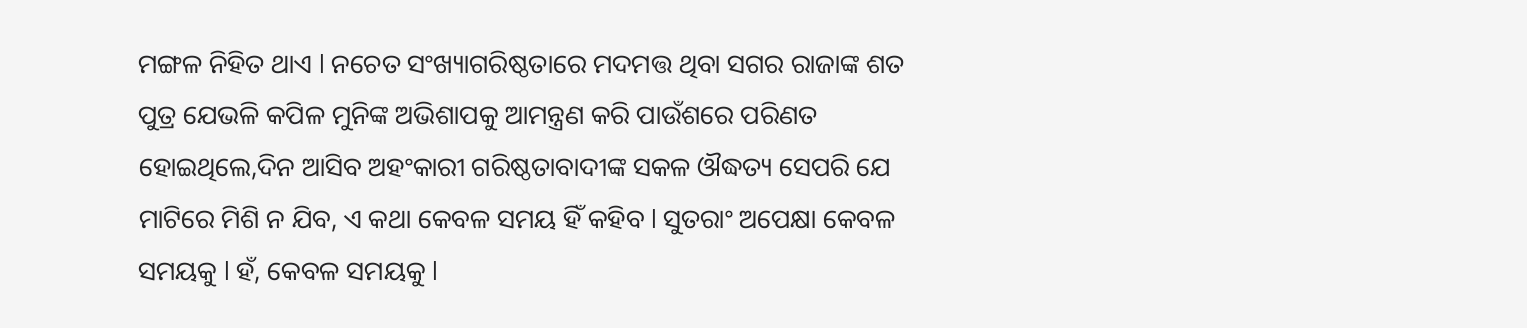ମଙ୍ଗଳ ନିହିତ ଥାଏ l ନଚେତ ସଂଖ୍ୟାଗରିଷ୍ଠତାରେ ମଦମତ୍ତ ଥିବା ସଗର ରାଜାଙ୍କ ଶତ ପୁତ୍ର ଯେଭଳି କପିଳ ମୁନିଙ୍କ ଅଭିଶାପକୁ ଆମନ୍ତ୍ରଣ କରି ପାଉଁଶରେ ପରିଣତ ହୋଇଥିଲେ,ଦିନ ଆସିବ ଅହଂକାରୀ ଗରିଷ୍ଠତାବାଦୀଙ୍କ ସକଳ ଔଦ୍ଧତ୍ୟ ସେପରି ଯେ ମାଟିରେ ମିଶି ନ ଯିବ, ଏ କଥା କେବଳ ସମୟ ହିଁ କହିବ l ସୁତରାଂ ଅପେକ୍ଷା କେବଳ ସମୟକୁ l ହଁ, କେବଳ ସମୟକୁ l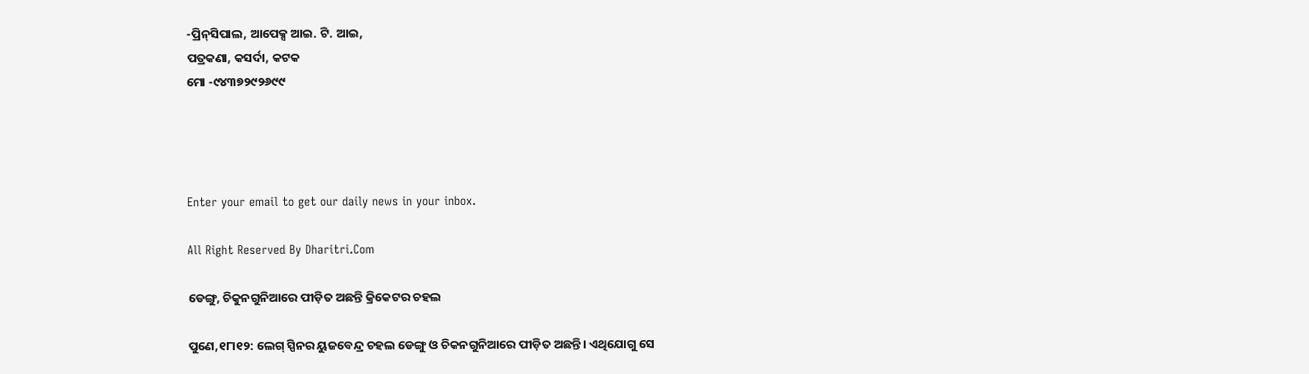-ପ୍ରିନ୍‌ସିପାଲ, ଆପେକ୍ସ ଆଇ. ଟି. ଆଇ,
ପତ୍ରକଣା, କସର୍ଦା, କଟକ
ମୋ -୯୪୩୭୨୯୨୬୯୯




Enter your email to get our daily news in your inbox.

All Right Reserved By Dharitri.Com

ଡେଙ୍ଗୁ, ଚିକୁନଗୁନିଆରେ ପୀଡ଼ିତ ଅଛନ୍ତି କ୍ରିକେଟର ଚହଲ

ପୁଣେ,୧୮ା୧୨: ଲେଗ୍‌ ସ୍ପିନର ୟୁଜବେନ୍ଦ୍ର ଚହଲ ଡେଙ୍ଗୁ ଓ ଚିକନଗୁନିଆରେ ପୀଡ଼ିତ ଅଛନ୍ତି। ଏଥିଯୋଗୁ ସେ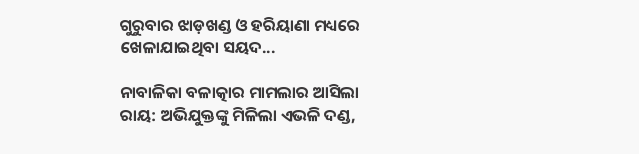ଗୁରୁବାର ଝାଡ଼ଖଣ୍ଡ ଓ ହରିୟାଣା ମଧ୍ୟରେ ଖେଳାଯାଇଥିବା ସୟଦ...

ନାବାଳିକା ବଳାତ୍କାର ମାମଲାର ଆସିଲା ରାୟ: ଅଭିଯୁକ୍ତଙ୍କୁ ମିଳିଲା ଏଭଳି ଦଣ୍ଡ,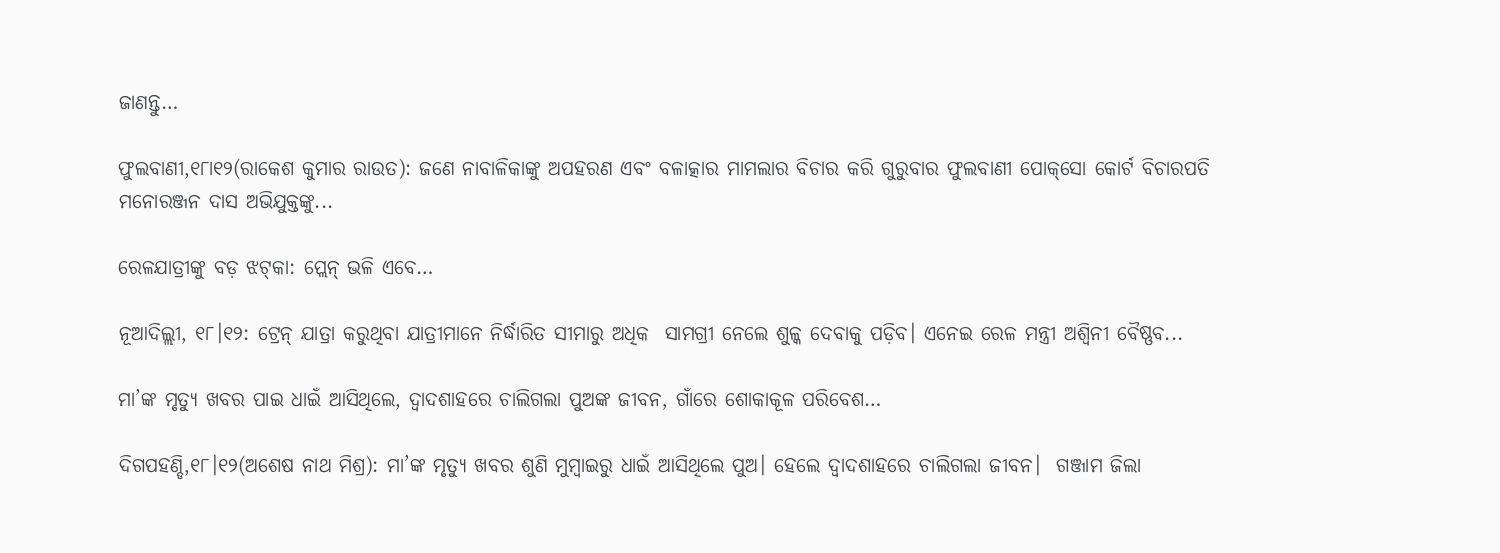ଜାଣନ୍ତୁ…

ଫୁଲବାଣୀ,୧୮ା୧୨(ରାକେଶ କୁମାର ରାଉତ): ଜଣେ ନାବାଳିକାଙ୍କୁ ଅପହରଣ ଏବଂ ବଳାତ୍କାର ମାମଲାର ବିଚାର କରି ଗୁରୁବାର ଫୁଲବାଣୀ ପୋକ୍‌ସୋ କୋର୍ଟ ବିଚାରପତି ମନୋରଞ୍ଜନ ଦାସ ଅଭିଯୁକ୍ତଙ୍କୁ...

ରେଳଯାତ୍ରୀଙ୍କୁ ବଡ଼ ଝଟ୍‌କା: ପ୍ଲେନ୍‌ ଭଳି ଏବେ…

ନୂଆଦିଲ୍ଲୀ, ୧୮।୧୨: ଟ୍ରେନ୍‌ ଯାତ୍ରା କରୁଥିବା ଯାତ୍ରୀମାନେ ନିର୍ଦ୍ଧାରିତ ସୀମାରୁ ଅଧିକ  ସାମଗ୍ରୀ ନେଲେ ଶୁଳ୍କ ଦେବାକୁ ପଡ଼ିବ। ଏନେଇ ରେଳ ମନ୍ତ୍ରୀ ଅଶ୍ୱିନୀ ବୈଷ୍ଣବ...

ମା’ଙ୍କ ମୃତ୍ୟୁ ଖବର ପାଇ ଧାଇଁ ଆସିଥିଲେ, ଦ୍ୱାଦଶାହରେ ଚାଲିଗଲା ପୁଅଙ୍କ ଜୀବନ, ଗାଁରେ ଶୋକାକୂଳ ପରିବେଶ…

ଦିଗପହଣ୍ଡି,୧୮।୧୨(ଅଶେଷ ନାଥ ମିଶ୍ର): ମା’ଙ୍କ ମୃତ୍ୟୁ ଖବର ଶୁଣି ମୁମ୍ବାଇରୁ ଧାଇଁ ଆସିଥିଲେ ପୁଅ। ହେଲେ ଦ୍ୱାଦଶାହରେ ଚାଲିଗଲା ଜୀବନ।  ଗଞ୍ଜାମ ଜିଲା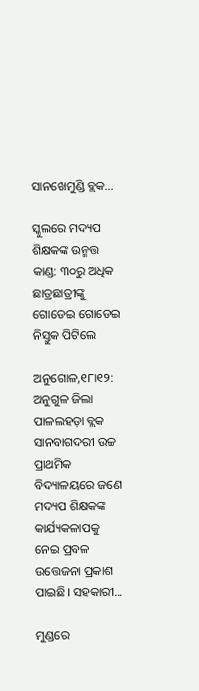ସାନଖେମୁଣ୍ଡି ବ୍ଲକ...

ସ୍କୁଲରେ ମଦ୍ୟପ ଶିକ୍ଷକଙ୍କ ଉନ୍ମତ୍ତ କାଣ୍ଡ: ୩୦ରୁ ଅଧିକ ଛାତ୍ରଛାତ୍ରୀଙ୍କୁ ଗୋଡେଇ ଗୋଡେଇ ନିସ୍ତୁକ ପିଟିଲେ

ଅନୁଗୋଳ,୧୮ା୧୨: ଅନୁଗୁଳ ଜିଲା ପାଳଲହଡ଼ା ବ୍ଲକ ସାନବାଗଦରୀ ଉଚ୍ଚ ପ୍ରାଥମିକ ବିଦ୍ୟାଳୟରେ ଜଣେ ମଦ୍ୟପ ଶିକ୍ଷକଙ୍କ କାର୍ଯ୍ୟକଳାପକୁ ନେଇ ପ୍ରବଳ ଉତ୍ତେଜନା ପ୍ରକାଶ ପାଇଛି। ସହକାରୀ...

ମୁଣ୍ଡରେ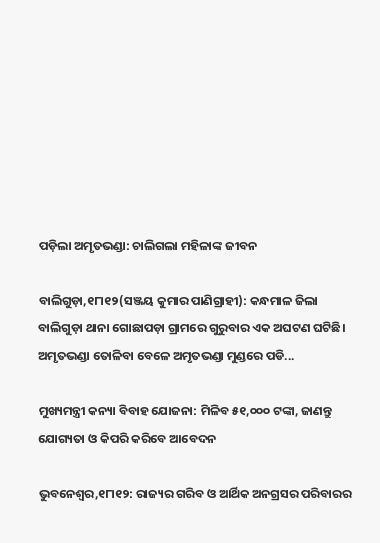ପଡ଼ିଲା ଅମୃତଭଣ୍ଡା: ଚାଲିଗଲା ମହିଳାଙ୍କ ଜୀବନ

ବାଲିଗୁଡ଼ା,୧୮ା୧୨(ସଞ୍ଜୟ କୁମାର ପାଣିଗ୍ରାହୀ): କନ୍ଧମାଳ ଜିଲା ବାଲିଗୁଡ଼ା ଥାନା ଗୋଛାପଡ଼ା ଗ୍ରାମରେ ଗୁରୁବାର ଏକ ଅଘଟଣ ଘଟିଛି। ଅମୃତଭଣ୍ଡା ତୋଳିବା ବେଳେ ଅମୃତଭଣ୍ଡା ମୁଣ୍ଡରେ ପଡି...

ମୁଖ୍ୟମନ୍ତ୍ରୀ କନ୍ୟା ବିବାହ ଯୋଜନା: ମିଳିବ ୫୧,୦୦୦ ଟଙ୍କା, ଜାଣନ୍ତୁ ଯୋଗ୍ୟତା ଓ କିପରି କରିବେ ଆବେଦନ

ଭୁବନେଶ୍ୱର,୧୮ା୧୨: ରାଜ୍ୟର ଗରିବ ଓ ଆର୍ଥିକ ଅନଗ୍ରସର ପରିବାରର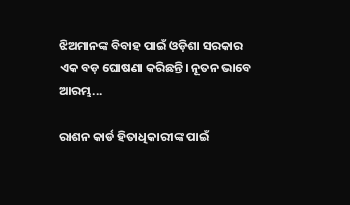ଝିଅମାନଙ୍କ ବିବାହ ପାଇଁ ଓଡ଼ିଶା ସରକାର ଏକ ବଡ଼ ଘୋଷଣା କରିଛନ୍ତି। ନୂତନ ଭାବେ ଆରମ୍ଭ...

ରାଶନ କାର୍ଡ ହିତାଧିକାରୀଙ୍କ ପାଇଁ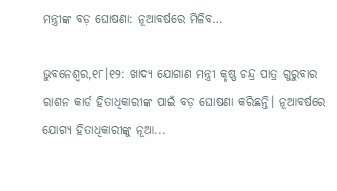ମନ୍ତ୍ରୀଙ୍କ ବଡ଼ ଘୋଷଣା: ନୂଆବର୍ଷରେ ମିଳିବ…

ଭୁବନେଶ୍ୱର,୧୮।୧୨: ଖାଦ୍ୟ ଯୋଗାଣ ମନ୍ତ୍ରୀ କୃଷ୍ଣ ଚନ୍ଦ୍ର ପାତ୍ର ଗୁରୁବାର ରାଶନ କାର୍ଡ ହିତାଧିକାରୀଙ୍କ ପାଇଁ ବଡ଼ ଘୋଷଣା କରିଛନ୍ତି। ନୂଆବର୍ଷରେ ଯୋଗ୍ୟ ହିତାଧିକାରୀଙ୍କୁ ନୂଆ...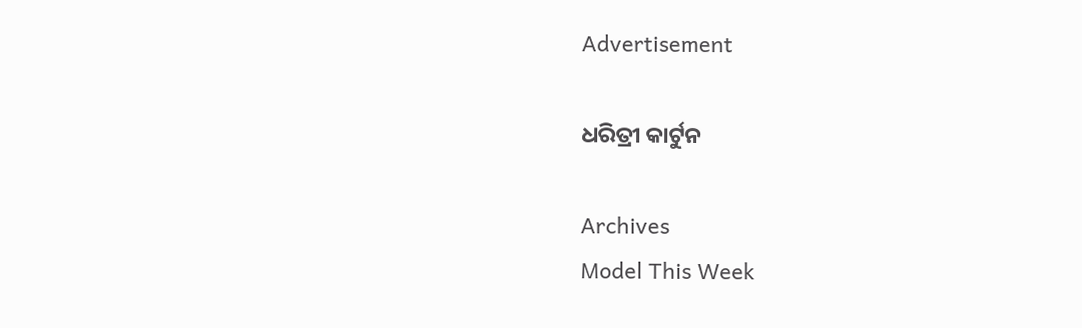Advertisement

ଧରିତ୍ରୀ କାର୍ଟୁନ

Archives
Model This Week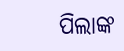ପିଲାଙ୍କ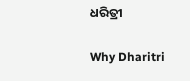ଧରିତ୍ରୀ

Why Dharitri